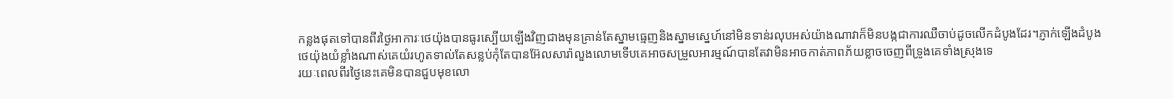កន្លងផុតទៅបានពីរថ្ងៃអាការៈថេយ៉ុងបានធូរស្បើយឡើងវិញជាងមុនគ្រាន់តែស្នាមធ្មេញនិងស្នាមស្នេហ៍នៅមិនទាន់រលុបអស់យ៉ាងណាវាក៏មិនបង្កជាការឈឺចាប់ដូចលើកដំបូងដែរ។ភ្ញាក់ឡើងដំបូងថេយ៉ុងយំខ្លាំងណាស់គេយំរហូតទាល់តែសន្លប់កុំតែបានអ៊ែលសារ៉ាលួងលោមទើបគេអាចសម្រួលអារម្មណ៍បានតែវាមិនអាចកាត់ភាពភ័យខ្លាចចេញពីទ្រូងគេទាំងស្រុងទេ
រយៈពេលពីរថ្ងៃនេះគេមិនបានជួបមុខលោ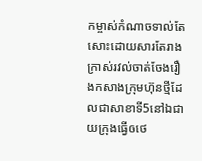កម្ចាស់កំណាចទាល់តែសោះដោយសារតែរាងក្រាស់រវល់ចាត់ចែងរឿងកសាងក្រុមហ៊ុនថ្មីដែលជាសាខាទី5នៅឯជាយក្រុងធ្វើឲថេ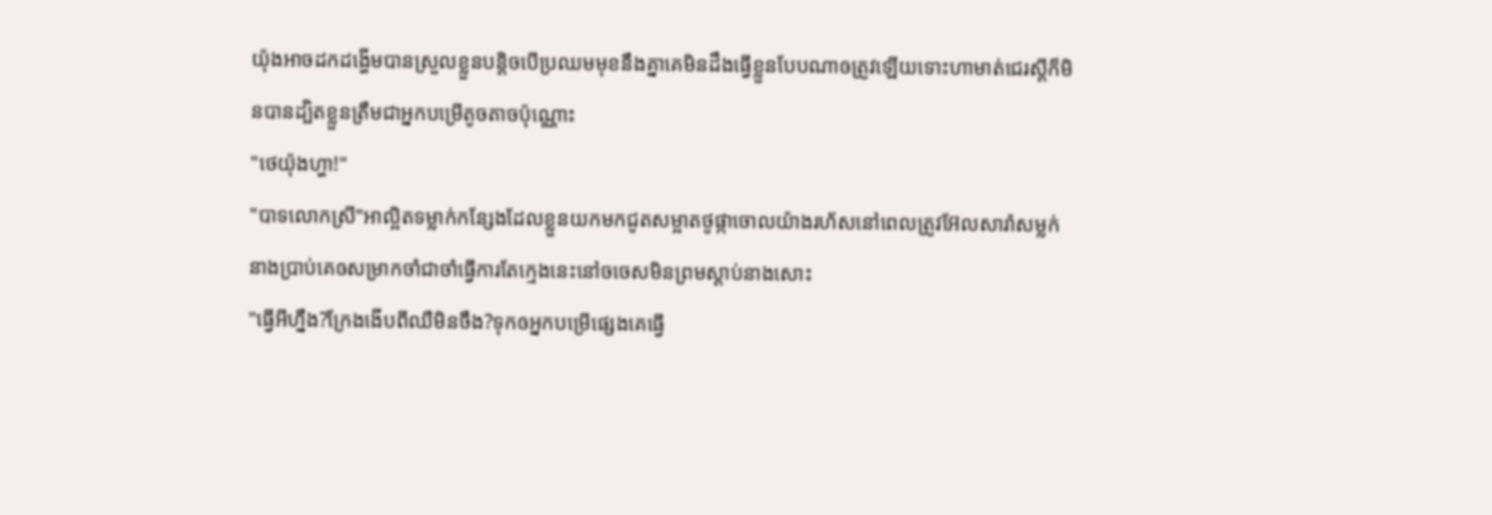យ៉ុងអាចដកដង្ហើមបានស្រួលខ្លួនបន្តិចបើប្រឈមមុខនឹងគ្នាគេមិនដឹងធ្វើខ្លួនបែបណាឲត្រូវឡើយទោះហាមាត់ជេរស្ដីក៏មិនបានដ្បិតខ្លួនត្រឹមជាអ្នកបម្រើតូចតាចប៉ុណ្ណោះ
"ថេយ៉ុងហ្ហា!"
"បាទលោកស្រី"អាល្អិតទម្លាក់កន្សែងដែលខ្លួនយកមកជូតសម្អាតថូផ្កាចោលយ៉ាងរហ័សនៅពេលត្រូវអ៊ែលសារ៉ាសម្លក់ នាងប្រាប់គេឲសម្រាកចាំជាចាំធ្វើការតែក្មេងនេះនៅចចេសមិនព្រមស្ដាប់នាងសោះ
"ធ្វើអីហ្នឹង?ក្រែងងើបពីឈឺមិនចឹង?ទុកឲអ្នកបម្រើផ្សេងគេធ្វើ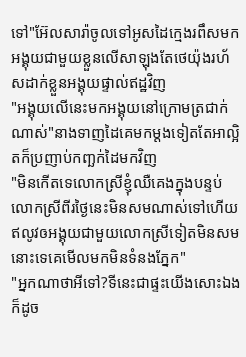ទៅ"អ៊ែលសារ៉ាចូលទៅអូសដៃក្មេងរពឹសមកអង្គុយជាមួយខ្លួនលើសាឡុងតែថេយ៉ុងរហ័សដាក់ខ្លួនអង្គុយផ្ទាល់ឥដ្ឋវិញ
"អង្គុយលើនេះមកអង្គុយនៅក្រោមត្រជាក់ណាស់"នាងទាញដៃគេមកម្ដងទៀតតែអាល្អិតក៏ប្រញាប់កញ្ឆក់ដៃមកវិញ
"មិនកើតទេលោកស្រីខ្ញុំឈឺគេងក្នុងបន្ទប់លោកស្រីពីរថ្ងៃនេះមិនសមណាស់ទៅហើយឥលូវឲអង្គុយជាមួយលោកស្រីទៀតមិនសមនោះទេគេមើលមកមិនទំនងភ្នែក"
"អ្នកណាថាអីទៅ?ទីនេះជាផ្ទះយើងសោះឯងក៏ដូច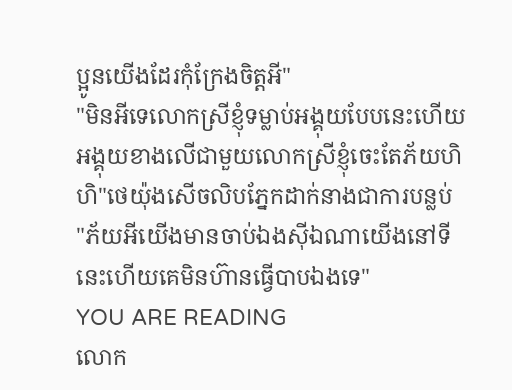ប្អូនយើងដែរកុំក្រែងចិត្តអី"
"មិនអីទេលោកស្រីខ្ញុំទម្លាប់អង្គុយបែបនេះហើយអង្គុយខាងលើជាមួយលោកស្រីខ្ញុំចេះតែភ័យហិ ហិ"ថេយ៉ុងសើចលិបភ្នែកដាក់នាងជាការបន្លប់
"ភ័យអីយើងមានចាប់ឯងស៊ីឯណាយើងនៅទីនេះហើយគេមិនហ៊ានធ្វើបាបឯងទេ"
YOU ARE READING
លោក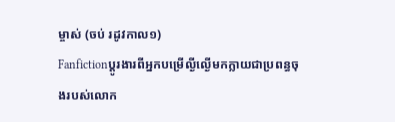ម្ចាស់ (ចប់ រដូវកាល១)
Fanfictionប្ដូរងារពីអ្នកបម្រើល្ងីល្ងើមកក្លាយជាប្រពន្ធចុងរបស់លោក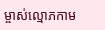ម្ចាស់ល្មោភកាម